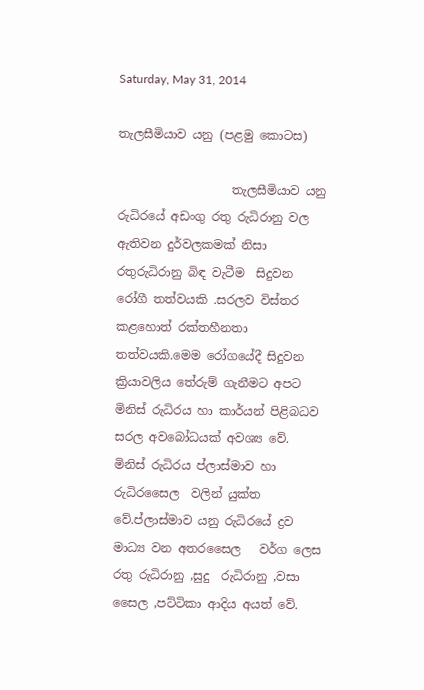Saturday, May 31, 2014

තැලසීමියාව යනු (පළමු කොටස)

                   තැලසීමියාව යනු  රුධිරයේ අඩංගු රතු රුධිරානු වල ඇතිවන දුර්වලකමක් නිසා රතුරුධිරානු බිඳ වැටීම  සිදුවන  රෝගී තත්වයකි .සරලව විස්තර කළහොත් රක්තහීනතා තත්වයකි.මෙම රෝගයේදී සිදුවන ක්‍රියාවලිය තේරුම් ගැනීමට අපට මිනිස් රුධිරය හා කාර්යන් පිළිබධව සරල අවබෝධයක් අවශ්‍ය වේ.
මිනිස් රුධිරය ප්ලාස්මාව හා රුධිරසෛල  වලින් යුක්ත වේ.ප්ලාස්මාව යනු රුධිරයේ ද්‍රව මාධ්‍ය වන අතරසෛල   වර්ග ලෙස රතු රුධිරානු ,සුදු  රුධිරානු ,වසා සෛල ,පට්ටිකා ආදිය අයත් වේ.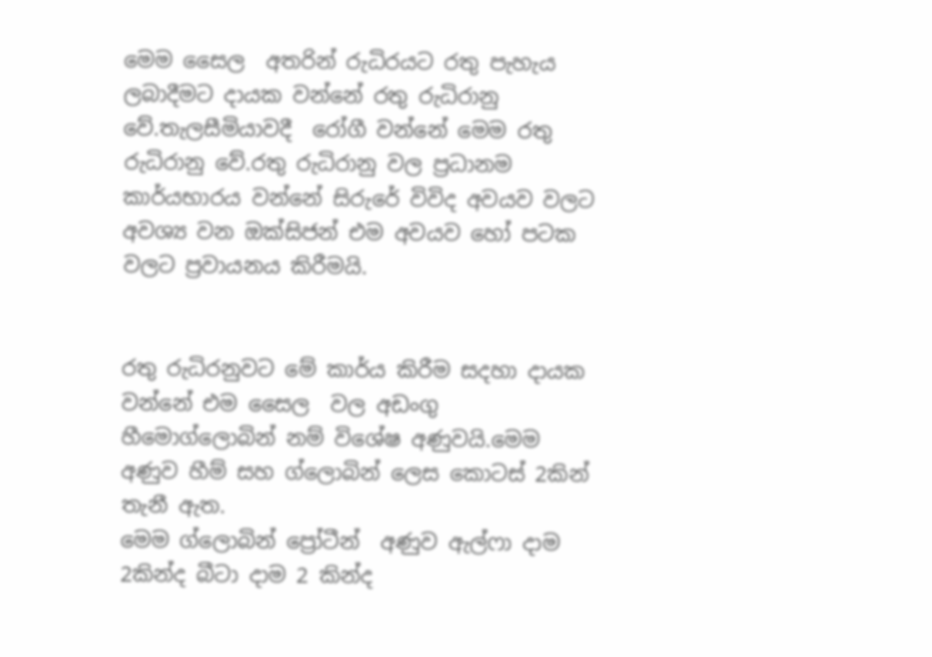මෙම සෛල  අතරින් රුධිරයට රතු පැහැය ලබාදීමට දායක වන්නේ රතු රුධිරානු  වේ.තැලසීමියාවදී  රෝගී වන්නේ මෙම රතු රුධිරානු වේ.රතු රුධිරානු වල ප්‍රධානම කාර්යභාරය වන්නේ සිරුරේ විවිද අවයව වලට අවශ්‍ය වන ඔක්සිජන් එම අවයව හෝ පටක වලට ප්‍රවායනය කිරීමයි.


රතු රුධිරනුවට මේ කාර්ය කිරීම සදහා දායක වන්නේ එම සෛල  වල අඩංගු හීමොග්ලොබින් නම් විශේෂ අණුවයි.මෙම අණුව හීම් සහ ග්ලොබින් ලෙස කොටස් 2කින් තැනී ඇත.
මෙම ග්ලොබින් ප්‍රෝටීන්  අණුව ඇල්ෆා දාම 2කින්ද බීටා දාම 2 කින්ද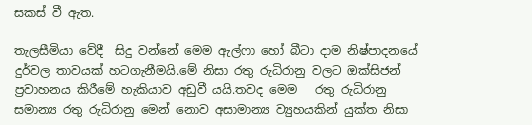සකස් වී ඇත.

තැලසීමියා වේදී  සිදු වන්නේ මෙම ඇල්ෆා හෝ බීටා දාම නිෂ්පාදනයේ දුර්වල තාවයක් හටගැනීමයි.මේ නිසා රතු රුධිරානු වලට ඔක්සිජන් ප්‍රවාහනය කිරීමේ හැකියාව අඩුවී යයි.තවද මෙම   රතු රුධිරානු සමාන්‍ය රතු රුධිරානු මෙන් නොව අසාමාන්‍ය ව්‍යුහයකින් යුක්ත නිසා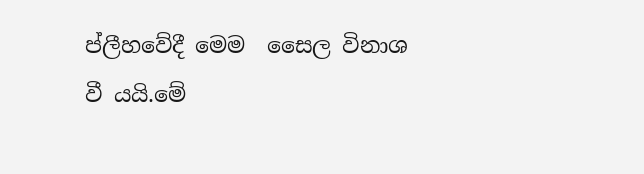ප්ලීහවේදී මෙම  සෛල විනාශ වී යයි.මේ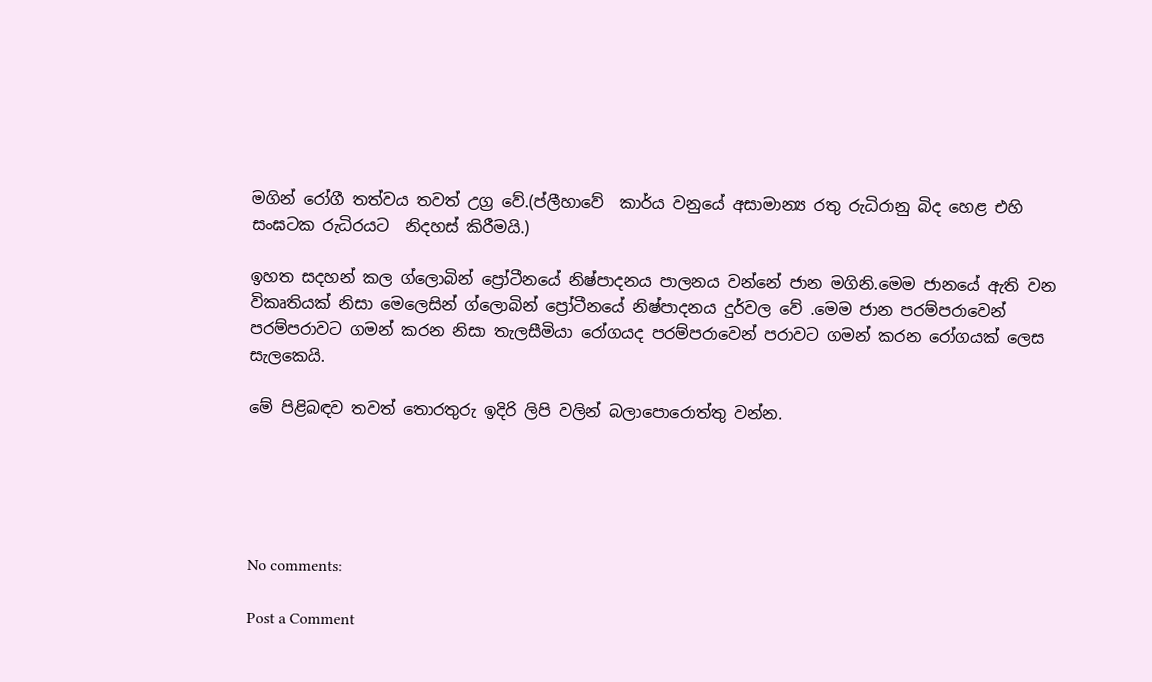මගින් රෝගී තත්වය තවත් උග්‍ර වේ.(ප්ලීහාවේ  කාර්ය වනුයේ අසාමාන්‍ය රතු රුධිරානු බිද හෙළ එහි සංඝටක රුධිරයට  නිදහස් කිරීමයි.)

ඉහත සදහන් කල ග්ලොබින් ප්‍රෝටීනයේ නිෂ්පාදනය පාලනය වන්නේ ජාන මගිනි.මෙම ජානයේ ඇති වන  විකෘතියක් නිසා මෙලෙසින් ග්ලොබින් ප්‍රෝටීනයේ නිෂ්පාදනය දුර්වල වේ .මෙම ජාන පරම්පරාවෙන් පරම්පරාවට ගමන් කරන නිසා තැලසීමියා රෝගයද පරම්පරාවෙන් පරාවට ගමන් කරන රෝගයක් ලෙස සැලකෙයි.

මේ පිළිබඳව තවත් තොරතුරු ඉදිරි ලිපි වලින් බලාපොරොත්තු වන්න.





No comments:

Post a Comment